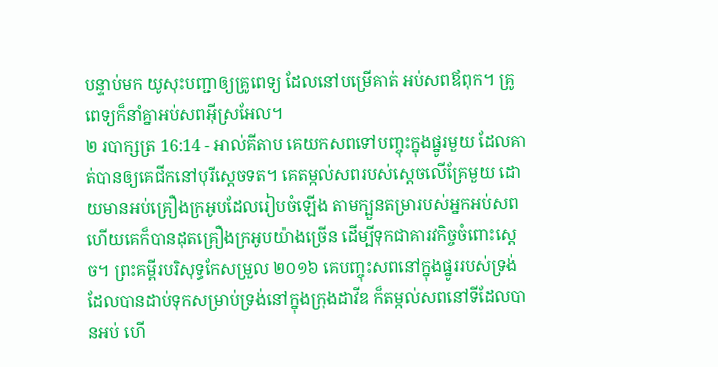បន្ទាប់មក យូសុះបញ្ជាឲ្យគ្រូពេទ្យ ដែលនៅបម្រើគាត់ អប់សពឪពុក។ គ្រូពេទ្យក៏នាំគ្នាអប់សពអ៊ីស្រអែល។
២ របាក្សត្រ 16:14 - អាល់គីតាប គេយកសពទៅបញ្ចុះក្នុងផ្នូរមួយ ដែលគាត់បានឲ្យគេជីកនៅបុរីស្តេចទត។ គេតម្កល់សពរបស់ស្តេចលើគ្រែមួយ ដោយមានអប់គ្រឿងក្រអូបដែលរៀបចំឡើង តាមក្បួនតម្រារបស់អ្នកអប់សព ហើយគេក៏បានដុតគ្រឿងក្រអូបយ៉ាងច្រើន ដើម្បីទុកជាគារវកិច្ចចំពោះស្តេច។ ព្រះគម្ពីរបរិសុទ្ធកែសម្រួល ២០១៦ គេបញ្ចុះសពនៅក្នុងផ្នូររបស់ទ្រង់ ដែលបានដាប់ទុកសម្រាប់ទ្រង់នៅក្នុងក្រុងដាវីឌ ក៏តម្កល់សពនៅទីដែលបានអប់ ហើ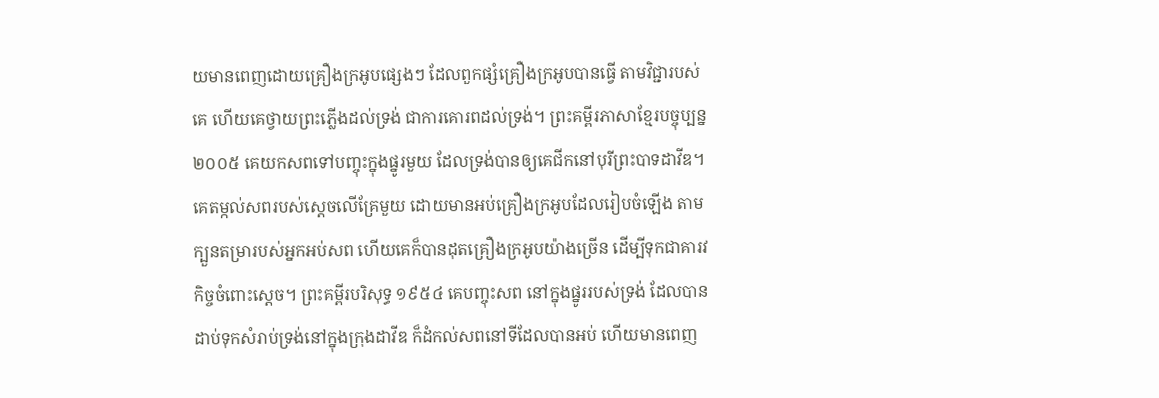យមានពេញដោយគ្រឿងក្រអូបផ្សេងៗ ដែលពួកផ្សំគ្រឿងក្រអូបបានធ្វើ តាមវិជ្ជារបស់គេ ហើយគេថ្វាយព្រះភ្លើងដល់ទ្រង់ ជាការគោរពដល់ទ្រង់។ ព្រះគម្ពីរភាសាខ្មែរបច្ចុប្បន្ន ២០០៥ គេយកសពទៅបញ្ចុះក្នុងផ្នូរមួយ ដែលទ្រង់បានឲ្យគេជីកនៅបុរីព្រះបាទដាវីឌ។ គេតម្កល់សពរបស់ស្ដេចលើគ្រែមួយ ដោយមានអប់គ្រឿងក្រអូបដែលរៀបចំឡើង តាមក្បួនតម្រារបស់អ្នកអប់សព ហើយគេក៏បានដុតគ្រឿងក្រអូបយ៉ាងច្រើន ដើម្បីទុកជាគារវកិច្ចចំពោះស្ដេច។ ព្រះគម្ពីរបរិសុទ្ធ ១៩៥៤ គេបញ្ចុះសព នៅក្នុងផ្នូររបស់ទ្រង់ ដែលបានដាប់ទុកសំរាប់ទ្រង់នៅក្នុងក្រុងដាវីឌ ក៏ដំកល់សពនៅទីដែលបានអប់ ហើយមានពេញ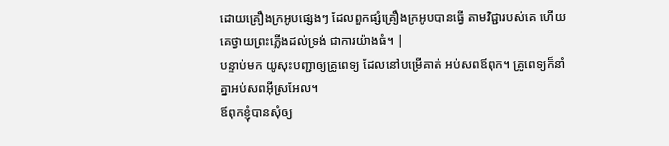ដោយគ្រឿងក្រអូបផ្សេងៗ ដែលពួកផ្សំគ្រឿងក្រអូបបានធ្វើ តាមវិជ្ជារបស់គេ ហើយគេថ្វាយព្រះភ្លើងដល់ទ្រង់ ជាការយ៉ាងធំ។ |
បន្ទាប់មក យូសុះបញ្ជាឲ្យគ្រូពេទ្យ ដែលនៅបម្រើគាត់ អប់សពឪពុក។ គ្រូពេទ្យក៏នាំគ្នាអប់សពអ៊ីស្រអែល។
ឪពុកខ្ញុំបានសុំឲ្យ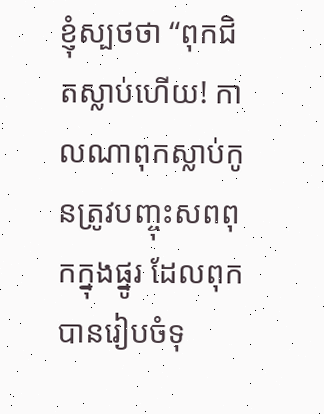ខ្ញុំស្បថថា “ពុកជិតស្លាប់ហើយ! កាលណាពុកស្លាប់កូនត្រូវបញ្ចុះសពពុកក្នុងផ្នូរ ដែលពុកបានរៀបចំទុ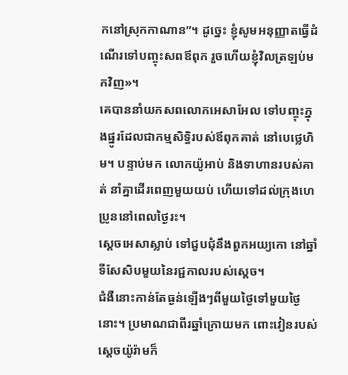កនៅស្រុកកាណាន”។ ដូច្នេះ ខ្ញុំសូមអនុញ្ញាតធ្វើដំណើរទៅបញ្ចុះសពឪពុក រួចហើយខ្ញុំវិលត្រឡប់មកវិញ»។
គេបាននាំយកសពលោកអេសាអែល ទៅបញ្ចុះក្នុងផ្នូរដែលជាកម្មសិទ្ធិរបស់ឪពុកគាត់ នៅបេថ្លេហិម។ បន្ទាប់មក លោកយ៉ូអាប់ និងទាហានរបស់គាត់ នាំគ្នាដើរពេញមួយយប់ ហើយទៅដល់ក្រុងហេប្រូននៅពេលថ្ងៃរះ។
ស្តេចអេសាស្លាប់ ទៅជួបជុំនឹងពួកអយ្យកោ នៅឆ្នាំទីសែសិបមួយនៃរជ្ជកាលរបស់ស្តេច។
ជំងឺនោះកាន់តែធ្ងន់ឡើងៗពីមួយថ្ងៃទៅមួយថ្ងៃនោះ។ ប្រមាណជាពីរឆ្នាំក្រោយមក ពោះវៀនរបស់ស្តេចយ៉ូរ៉ាមក៏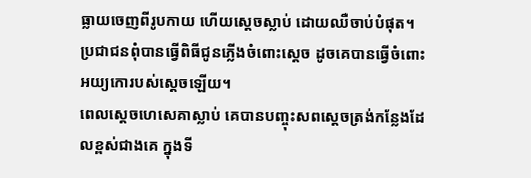ធ្លាយចេញពីរូបកាយ ហើយស្តេចស្លាប់ ដោយឈឺចាប់បំផុត។ ប្រជាជនពុំបានធ្វើពិធីជូនភ្លើងចំពោះស្តេច ដូចគេបានធ្វើចំពោះអយ្យកោរបស់ស្តេចឡើយ។
ពេលស្តេចហេសេគាស្លាប់ គេបានបញ្ចុះសពស្តេចត្រង់កន្លែងដែលខ្ពស់ជាងគេ ក្នុងទី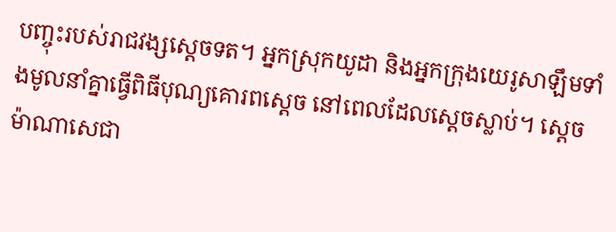បញ្ចុះរបស់រាជវង្សស្តេចទត។ អ្នកស្រុកយូដា និងអ្នកក្រុងយេរូសាឡឹមទាំងមូលនាំគ្នាធ្វើពិធីបុណ្យគោរពស្តេច នៅពេលដែលស្តេចស្លាប់។ ស្តេចម៉ាណាសេជា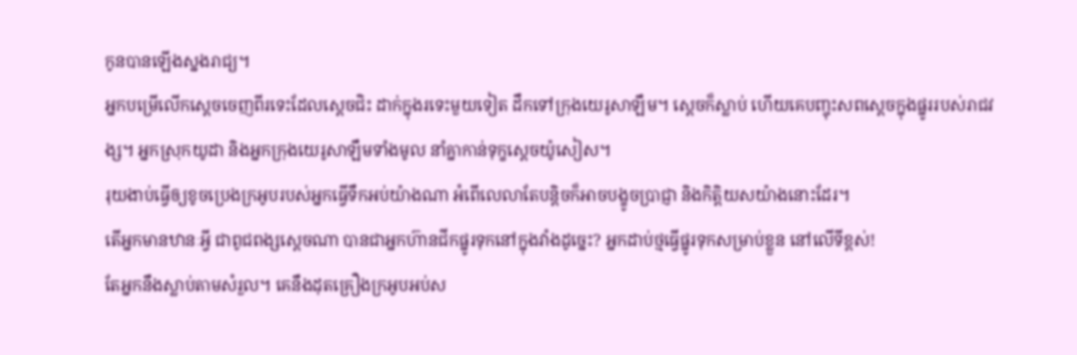កូនបានឡើងស្នងរាជ្យ។
អ្នកបម្រើលើកស្តេចចេញពីរទេះដែលស្តេចជិះ ដាក់ក្នុងរទេះមួយទៀត ដឹកទៅក្រុងយេរូសាឡឹម។ ស្តេចក៏ស្លាប់ ហើយគេបញ្ចុះសពស្តេចក្នុងផ្នូររបស់រាជវង្ស។ អ្នកស្រុកយូដា និងអ្នកក្រុងយេរូសាឡឹមទាំងមូល នាំគ្នាកាន់ទុក្ខស្តេចយ៉ូសៀស។
រុយងាប់ធ្វើឲ្យខូចប្រេងក្រអូបរបស់អ្នកធ្វើទឹកអប់យ៉ាងណា អំពើលេលាតែបន្តិចក៏អាចបង្ខូចប្រាជ្ញា និងកិត្តិយសយ៉ាងនោះដែរ។
តើអ្នកមានឋានៈអ្វី ជាពូជពង្សស្ដេចណា បានជាអ្នកហ៊ានជីកផ្នូរទុកនៅក្នុងវាំងដូច្នេះ? អ្នកដាប់ថ្មធ្វើផ្នូរទុកសម្រាប់ខ្លួន នៅលើទីខ្ពស់!
តែអ្នកនឹងស្លាប់តាមសំរួល។ គេនឹងដុតគ្រឿងក្រអូបអប់ស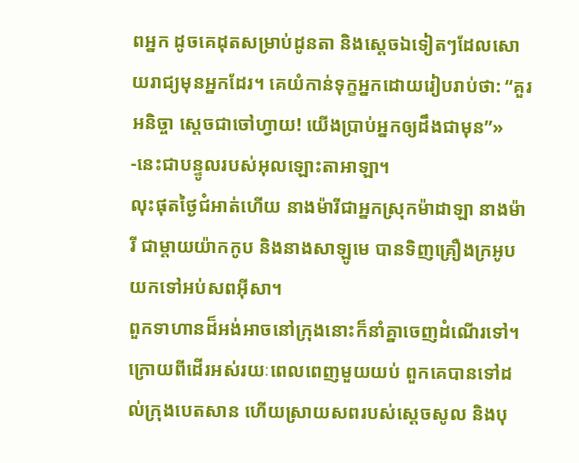ពអ្នក ដូចគេដុតសម្រាប់ដូនតា និងស្ដេចឯទៀតៗដែលសោយរាជ្យមុនអ្នកដែរ។ គេយំកាន់ទុក្ខអ្នកដោយរៀបរាប់ថា: “គួរអនិច្ចា ស្តេចជាចៅហ្វាយ! យើងប្រាប់អ្នកឲ្យដឹងជាមុន”» -នេះជាបន្ទូលរបស់អុលឡោះតាអាឡា។
លុះផុតថ្ងៃជំអាត់ហើយ នាងម៉ារីជាអ្នកស្រុកម៉ាដាឡា នាងម៉ារី ជាម្ដាយយ៉ាកកូប និងនាងសាឡូមេ បានទិញគ្រឿងក្រអូប យកទៅអប់សពអ៊ីសា។
ពួកទាហានដ៏អង់អាចនៅក្រុងនោះក៏នាំគ្នាចេញដំណើរទៅ។ ក្រោយពីដើរអស់រយៈពេលពេញមួយយប់ ពួកគេបានទៅដល់ក្រុងបេតសាន ហើយស្រាយសពរបស់ស្តេចសូល និងបុ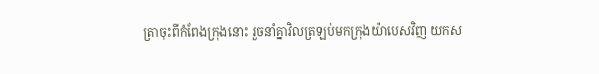ត្រាចុះពីកំពែងក្រុងនោះ រួចនាំគ្នាវិលត្រឡប់មកក្រុងយ៉ាបេសវិញ យកស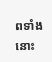ពទាំងនោះ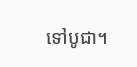ទៅបូជា។